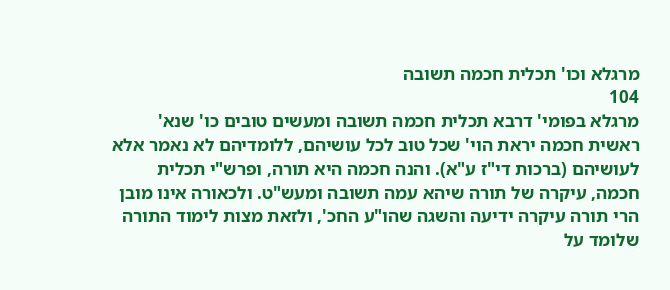מרגלא וכו' תכלית חכמה תשובה
104
מרגלא בפומי' דרבא תכלית חכמה תשובה ומעשים טובים כו' שנא' ראשית חכמה יראת הוי' שכל טוב לכל עושיהם, ללומדיהם לא נאמר אלא לעושיהם (ברכות די"ז ע"א). והנה חכמה היא תורה, ופרש"י תכלית חכמה, עיקרה של תורה שיהא עמה תשובה ומעש"ט. ולכאורה אינו מובן הרי תורה עיקרה ידיעה והשגה שהו"ע החכ', ולזאת מצות לימוד התורה שלומד על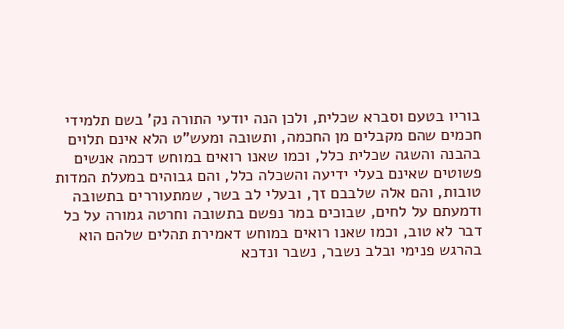בוריו בטעם וסברא שכלית, ולכן הנה יודעי התורה נק' בשם תלמידי חכמים שהם מקבלים מן החכמה, ותשובה ומעש"ט הלא אינם תלוים בהבנה והשגה שכלית כלל, וכמו שאנו רואים במוחש דכמה אנשים פשוטים שאינם בעלי ידיעה והשכלה כלל, והם גבוהים במעלת המדות טובות, והם אלה שלבבם זך, ובעלי לב בשר, שמתעוררים בתשובה ודמעתם על לחים, שבוכים במר נפשם בתשובה וחרטה גמורה על כל דבר לא טוב, וכמו שאנו רואים במוחש דאמירת תהלים שלהם הוא בהרגש פנימי ובלב נשבר, נשבר ונדכא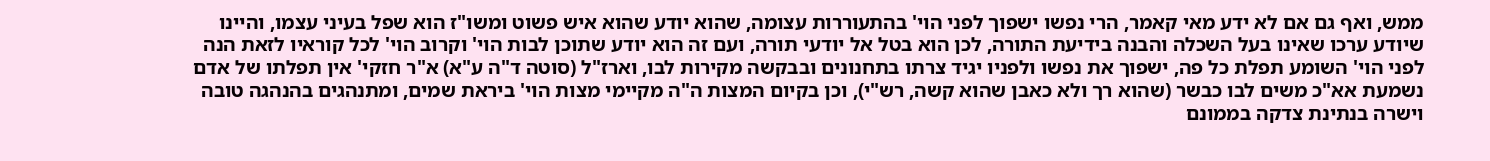ממש, ואף גם אם לא ידע מאי קאמר, הרי נפשו ישפוך לפני הוי' בהתעוררות עצומה, שהוא יודע שהוא איש פשוט ומשו"ז הוא שפל בעיני עצמו, והיינו שיודע ערכו שאינו בעל השכלה והבנה בידיעת התורה, לכן הוא בטל אל יודעי תורה, ועם זה הוא יודע שתוכן לבות הוי' וקרוב הוי' לכל קוראיו לזאת הנה לפני הוי' השומע תפלת כל פה, ישפוך את נפשו ולפניו יגיד צרתו בתחנונים ובבקשה מקירות לבו, וארז"ל (סוטה ד"ה ע"א) א"ר חזקי' אין תפלתו של אדם נשמעת אא"כ משים לבו כבשר (שהוא רך ולא כאבן שהוא קשה, רש"י), וכן בקיום המצות ה"ה מקיימי מצות הוי' ביראת שמים, ומתנהגים בהנהגה טובה וישרה בנתינת צדקה בממונם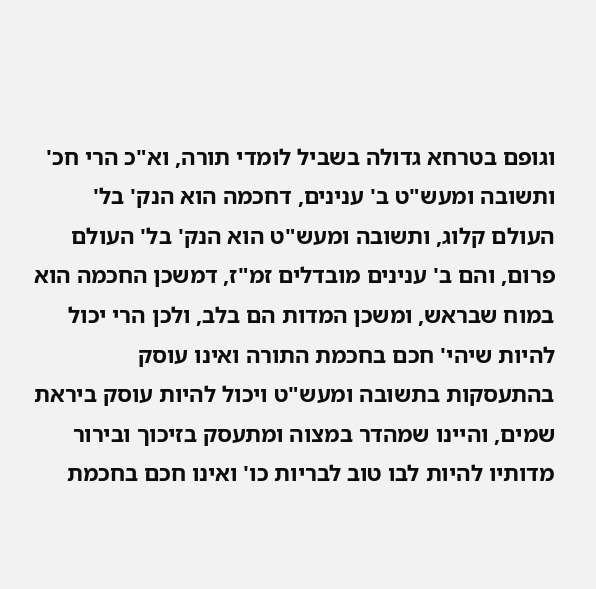וגופם בטרחא גדולה בשביל לומדי תורה, וא"כ הרי חכ' ותשובה ומעש"ט ב' ענינים, דחכמה הוא הנק' בל' העולם קלוג, ותשובה ומעש"ט הוא הנק' בל' העולם פרום, והם ב' ענינים מובדלים זמ"ז, דמשכן החכמה הוא במוח שבראש, ומשכן המדות הם בלב, ולכן הרי יכול להיות שיהי' חכם בחכמת התורה ואינו עוסק בהתעסקות בתשובה ומעש"ט ויכול להיות עוסק ביראת שמים, והיינו שמהדר במצוה ומתעסק בזיכוך ובירור מדותיו להיות לבו טוב לבריות כו' ואינו חכם בחכמת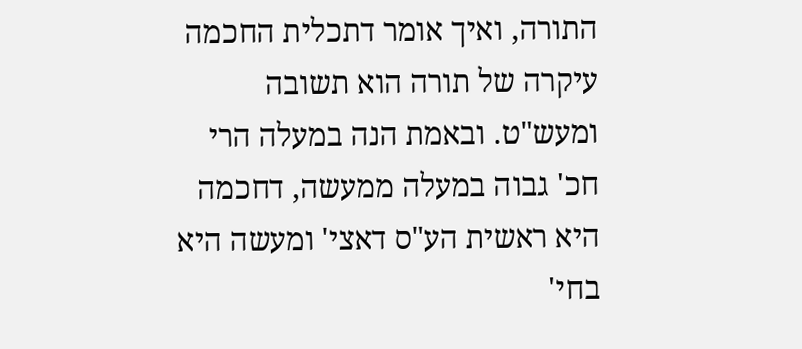התורה, ואיך אומר דתכלית החכמה עיקרה של תורה הוא תשובה ומעש"ט. ובאמת הנה במעלה הרי חכ' גבוה במעלה ממעשה, דחכמה היא ראשית הע"ס דאצי' ומעשה היא בחי'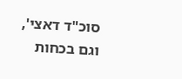סוכ"ד דאצי', וגם בכחות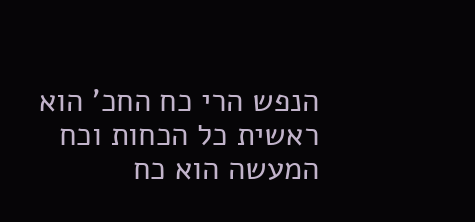הנפש הרי כח החכ' הוא ראשית כל הכחות וכח המעשה הוא כח